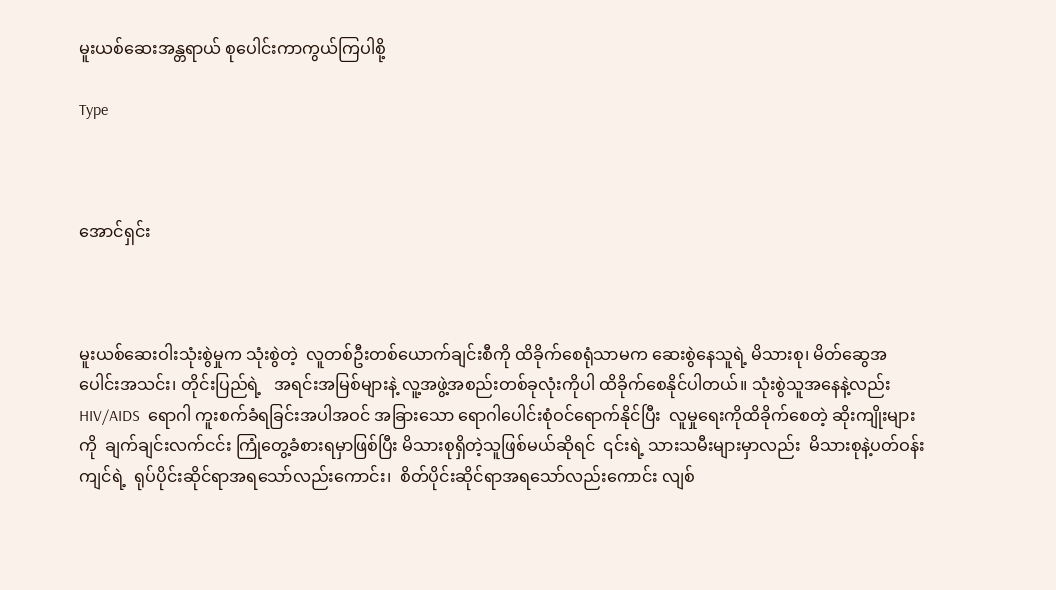မူးယစ်ဆေးအန္တရာယ် စုပေါင်းကာကွယ်ကြပါစို့

Type



အောင်ရှင်း



မူးယစ်ဆေးဝါးသုံးစွဲမှုက သုံးစွဲတဲ့  လူတစ်ဦးတစ်ယောက်ချင်းစီကို ထိခိုက်စေရုံသာမက ဆေးစွဲနေသူရဲ့ မိသားစု၊ မိတ်ဆွေအပေါင်းအသင်း၊ တိုင်းပြည်ရဲ့   အရင်းအမြစ်များနဲ့ လူ့အဖွဲ့အစည်းတစ်ခုလုံးကိုပါ ထိခိုက်စေနိုင်ပါတယ်။ သုံးစွဲသူအနေနဲ့လည်း HIV/AIDS  ရောဂါ ကူးစက်ခံရခြင်းအပါအဝင် အခြားသော ရောဂါပေါင်းစုံဝင်ရောက်နိုင်ပြီး  လူမှုရေးကိုထိခိုက်စေတဲ့ ဆိုးကျိုးများကို  ချက်ချင်းလက်ငင်း ကြုံတွေ့ခံစားရမှာဖြစ်ပြီး မိသားစုရှိတဲ့သူဖြစ်မယ်ဆိုရင်  ၎င်းရဲ့ သားသမီးများမှာလည်း  မိသားစုနဲ့ပတ်ဝန်းကျင်ရဲ့  ရုပ်ပိုင်းဆိုင်ရာအရသော်လည်းကောင်း၊  စိတ်ပိုင်းဆိုင်ရာအရသော်လည်းကောင်း လျစ်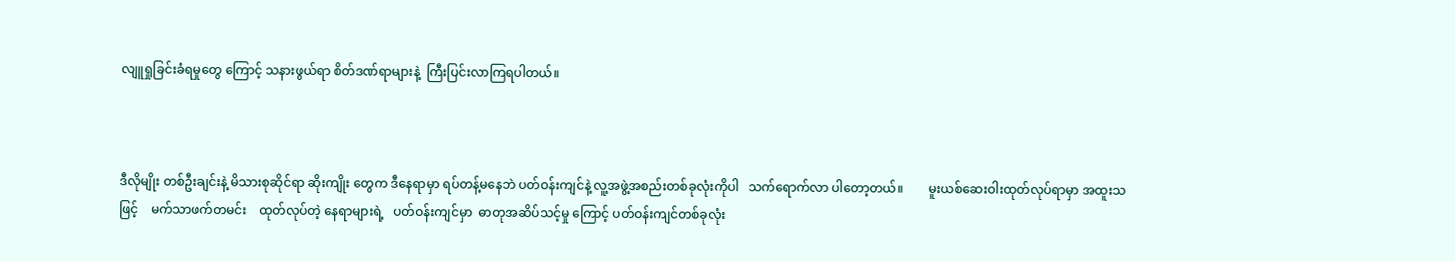လျူရှုခြင်းခံရမှုတွေ ကြောင့် သနားဖွယ်ရာ စိတ်ဒဏ်ရာများနဲ့  ကြီးပြင်းလာကြရပါတယ်။



ဒီလိုမျိုး တစ်ဦးချင်းနဲ့ မိသားစုဆိုင်ရာ ဆိုးကျိုး တွေက ဒီနေရာမှာ ရပ်တန့်မနေဘဲ ပတ်ဝန်းကျင်နဲ့ လူ့အဖွဲ့အစည်းတစ်ခုလုံးကိုပါ   သက်ရောက်လာ ပါတော့တယ်။        မူးယစ်ဆေးဝါးထုတ်လုပ်ရာမှာ အထူးသဖြင့်    မက်သာဖက်တမင်း    ထုတ်လုပ်တဲ့ နေရာများရဲ့   ပတ်ဝန်းကျင်မှာ  ဓာတုအဆိပ်သင့်မှု ကြောင့် ပတ်ဝန်းကျင်တစ်ခုလုံး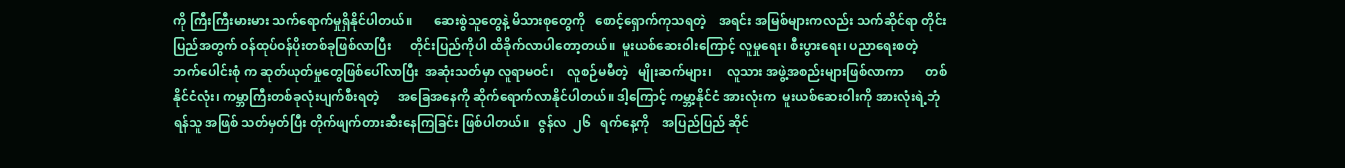ကို ကြီးကြီးမားမား သက်ရောက်မှုရှိနိုင်ပါတယ်။       ဆေးစွဲသူတွေနဲ့ မိသားစုတွေကို   စောင့်ရှောက်ကုသရတဲ့    အရင်း အမြစ်များကလည်း သက်ဆိုင်ရာ တိုင်းပြည်အတွက် ဝန်ထုပ်ဝန်ပိုးတစ်ခုဖြစ်လာပြီး      တိုင်းပြည်ကိုပါ ထိခိုက်လာပါတော့တယ်။  မူးယစ်ဆေးဝါးကြောင့် လူမှုရေး၊ စီးပွားရေး၊ ပညာရေးစတဲ့   ဘက်ပေါင်းစုံ က ဆုတ်ယုတ်မှုတွေဖြစ်ပေါ်လာပြီး  အဆုံးသတ်မှာ လူရာမဝင်၊    လူစဉ်မမီတဲ့   မျိုးဆက်များ၊     လူသား အဖွဲ့အစည်းများဖြစ်လာကာ       တစ်နိုင်ငံလုံး၊ ကမ္ဘာကြီးတစ်ခုလုံးပျက်စီးရတဲ့      အခြေအနေကို ဆိုက်ရောက်လာနိုင်ပါတယ်။ ဒါ့ကြောင့် ကမ္ဘာ့နိုင်ငံ အားလုံးက  မူးယစ်ဆေးဝါးကို အားလုံးရဲ့ဘုံရန်သူ အဖြစ် သတ်မှတ်ပြီး တိုက်ဖျက်တားဆီးနေကြခြင်း ဖြစ်ပါတယ်။   ဇွန်လ  ၂၆   ရက်နေ့ကို    အပြည်ပြည် ဆိုင်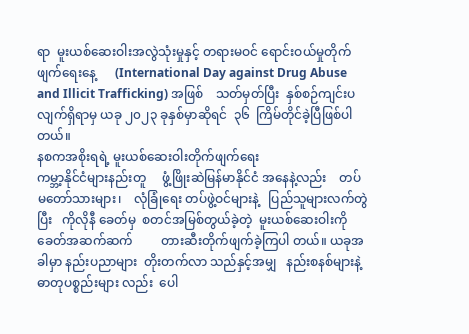ရာ  မူးယစ်ဆေးဝါးအလွဲသုံးမှုနှင့် တရားမဝင် ရောင်းဝယ်မှုတိုက်ဖျက်ရေးနေ့      (International Day against Drug Abuse and Illicit Trafficking) အဖြစ်    သတ်မှတ်ပြီး  နှစ်စဉ်ကျင်းပလျက်ရှိရာမှ ယခု ၂၀၂၃ ခုနှစ်မှာဆိုရင်  ၃၆  ကြိမ်တိုင်ခဲ့ပြီဖြစ်ပါ တယ်။
နစကအစိုးရရဲ့ မူးယစ်ဆေးဝါးတိုက်ဖျက်ရေး
ကမ္ဘာ့နိုင်ငံများနည်းတူ     ဖွံ့ဖြိုးဆဲမြန်မာနိုင်ငံ အနေနဲ့လည်း    တပ်မတော်သားများ၊    လုံခြုံရေး တပ်ဖွဲ့ဝင်များနဲ့   ပြည်သူများလက်တွဲပြီး   ကိုလိုနီ ခေတ်မှ  စတင်အမြစ်တွယ်ခဲ့တဲ့  မူးယစ်ဆေးဝါးကို ခေတ်အဆက်ဆက်         တားဆီးတိုက်ဖျက်ခဲ့ကြပါ တယ်။ ယခုအခါမှာ နည်းပညာများ  တိုးတက်လာ သည်နှင့်အမျှ   နည်းစနစ်များနဲ့    ဓာတုပစ္စည်းများ လည်း  ပေါ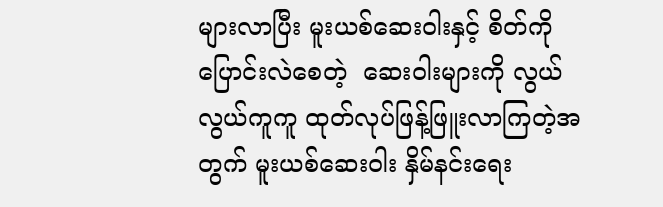များလာပြီး မူးယစ်ဆေးဝါးနှင့် စိတ်ကို ပြောင်းလဲစေတဲ့  ဆေးဝါးများကို လွယ်လွယ်ကူကူ ထုတ်လုပ်ဖြန့်ဖြူးလာကြတဲ့အတွက် မူးယစ်ဆေးဝါး နှိမ်နင်းရေး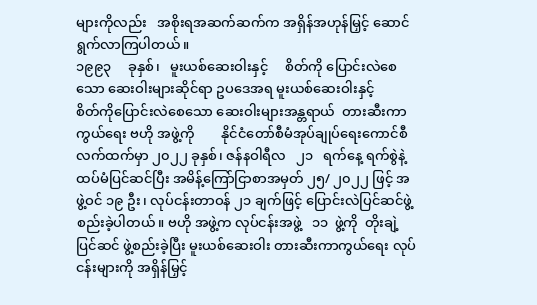များကိုလည်း   အစိုးရအဆက်ဆက်က အရှိန်အဟုန်မြှင့် ဆောင်ရွက်လာကြပါတယ်။
၁၉၉၃     ခုနှစ်၊   မူးယစ်ဆေးဝါးနှင့်     စိတ်ကို ပြောင်းလဲစေသော ဆေးဝါးများဆိုင်ရာ ဥပဒေအရ မူးယစ်ဆေးဝါးနှင့်           စိတ်ကိုပြောင်းလဲစေသော ဆေးဝါးများအန္တရာယ်  တားဆီးကာကွယ်ရေး ဗဟို အဖွဲ့ကို        နိုင်ငံတော်စီမံအုပ်ချုပ်ရေးကောင်စီ လက်ထက်မှာ ၂၀၂၂ ခုနှစ်၊ ဇန်နဝါရီလ   ၂၁   ရက်နေ့ ရက်စွဲနဲ့ ထပ်မံပြင်ဆင်ပြီး အမိန့်ကြော်ငြာစာအမှတ် ၂၅/ ၂၀၂၂ ဖြင့် အဖွဲ့ဝင် ၁၉ ဦး၊ လုပ်ငန်းတာဝန် ၂၁ ချက်ဖြင့် ပြောင်းလဲပြင်ဆင်ဖွဲ့စည်းခဲ့ပါတယ်။ ဗဟို အဖွဲ့က လုပ်ငန်းအဖွဲ့   ၁၁  ဖွဲ့ကို  တိုးချဲ့ပြင်ဆင် ဖွဲ့စည်းခဲ့ပြီး မူးယစ်ဆေးဝါး တားဆီးကာကွယ်ရေး လုပ်ငန်းများကို အရှိန်မြှင့်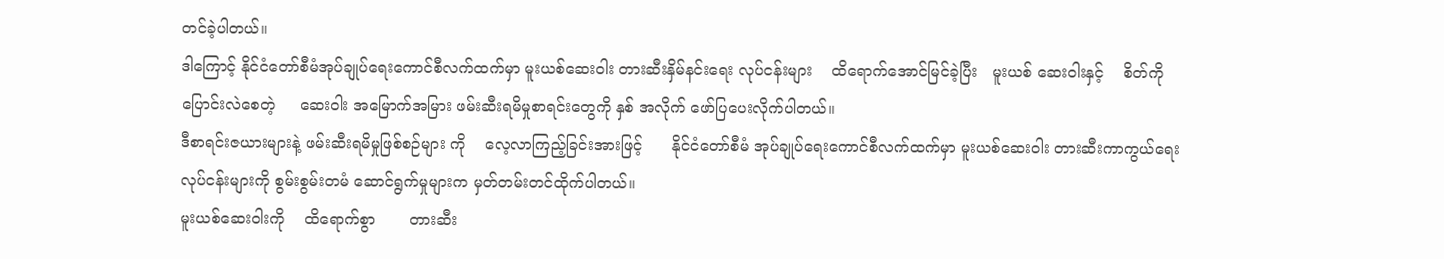တင်ခဲ့ပါတယ်။
ဒါကြောင့် နိုင်ငံတော်စီမံအုပ်ချုပ်ရေးကောင်စီလက်ထက်မှာ မူးယစ်ဆေးဝါး တားဆီးနှိမ်နင်းရေး လုပ်ငန်းများ    ထိရောက်အောင်မြင်ခဲ့ပြီး   မူးယစ် ဆေးဝါးနှင့်    စိတ်ကိုပြောင်းလဲစေတဲ့     ဆေးဝါး အမြောက်အမြား ဖမ်းဆီးရမိမှုစာရင်းတွေကို နှစ် အလိုက် ဖော်ပြပေးလိုက်ပါတယ်။
ဒီစာရင်းဇယားများနဲ့ ဖမ်းဆီးရမိမှုဖြစ်စဉ်များ ကို    လေ့လာကြည့်ခြင်းအားဖြင့်      နိုင်ငံတော်စီမံ အုပ်ချုပ်ရေးကောင်စီလက်ထက်မှာ မူးယစ်ဆေးဝါး တားဆီးကာကွယ်ရေးလုပ်ငန်းများကို စွမ်းစွမ်းတမံ ဆောင်ရွက်မှုများက မှတ်တမ်းတင်ထိုက်ပါတယ်။
မူးယစ်ဆေးဝါးကို    ထိရောက်စွာ       တားဆီး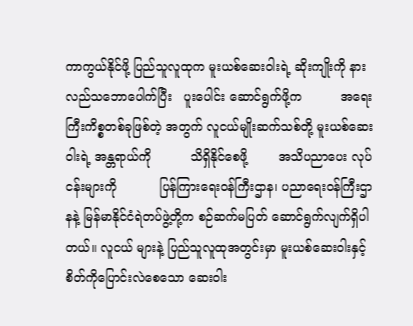ကာကွယ်နိုင်ဖို့ ပြည်သူလူထုက မူးယစ်ဆေးဝါးရဲ့ ဆိုးကျိုးကို နားလည်သဘောပေါက်ပြီး   ပူးပေါင်း ဆောင်ရွက်ဖို့က          အရေးကြီးကိစ္စတစ်ခုဖြစ်တဲ့ အတွက် လူငယ်မျိုးဆက်သစ်တို့ မူးယစ်ဆေးဝါးရဲ့ အန္တရာယ်ကို          သိရှိနိုင်စေဖို့        အသိပညာပေး လုပ်ငန်းများကို           ပြန်ကြားရေးဝန်ကြီးဌာန၊ ပညာရေးဝန်ကြီးဌာနနဲ့ မြန်မာနိုင်ငံရဲတပ်ဖွဲ့တို့က စဉ်ဆက်မပြတ် ဆောင်ရွက်လျက်ရှိပါတယ်။ လူငယ် များနဲ့ ပြည်သူလူထုအတွင်းမှာ မူးယစ်ဆေးဝါးနှင့် စိတ်ကိုပြောင်းလဲစေသော ဆေးဝါး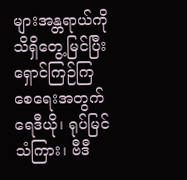များအန္တရာယ်ကို သိရှိတွေ့မြင်ပြီး     ရှောင်ကြဉ်ကြစေရေးအတွက် ရေဒီယို၊ ရုပ်မြင်သံကြား၊ ဗီဒီ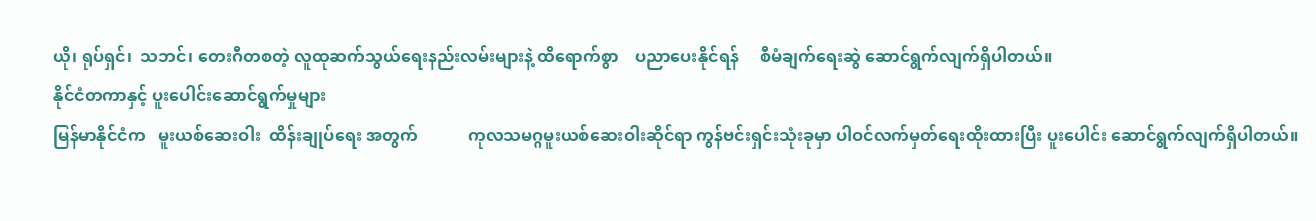ယို၊ ရုပ်ရှင်၊  သဘင်၊ တေးဂီတစတဲ့ လူထုဆက်သွယ်ရေးနည်းလမ်းများနဲ့ ထိရောက်စွာ    ပညာပေးနိုင်ရန်     စီမံချက်ရေးဆွဲ ဆောင်ရွက်လျက်ရှိပါတယ်။
နိုင်ငံတကာနှင့် ပူးပေါင်းဆောင်ရွက်မှုများ
မြန်မာနိုင်ငံက   မူးယစ်ဆေးဝါး  ထိန်းချုပ်ရေး အတွက်            ကုလသမဂ္ဂမူးယစ်ဆေးဝါးဆိုင်ရာ ကွန်ဗင်းရှင်းသုံးခုမှာ ပါဝင်လက်မှတ်ရေးထိုးထားပြီး ပူးပေါင်း ဆောင်ရွက်လျက်ရှိပါတယ်။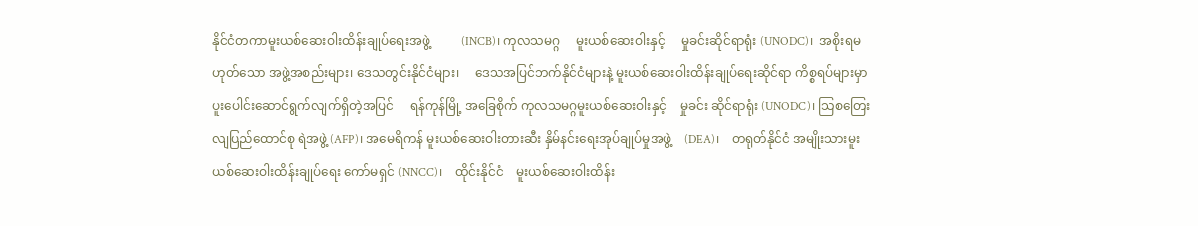နိုင်ငံတကာမူးယစ်ဆေးဝါးထိန်းချုပ်ရေးအဖွဲ့          (INCB)၊ ကုလသမဂ္ဂ     မူးယစ်ဆေးဝါးနှင့်     မှုခင်းဆိုင်ရာရုံး (UNODC)၊  အစိုးရမဟုတ်သော အဖွဲ့အစည်းများ၊ ဒေသတွင်းနိုင်ငံများ၊     ဒေသအပြင်ဘက်နိုင်ငံများနဲ့ မူးယစ်ဆေးဝါးထိန်းချုပ်ရေးဆိုင်ရာ ကိစ္စရပ်များမှာ ပူးပေါင်းဆောင်ရွက်လျက်ရှိတဲ့အပြင်     ရန်ကုန်မြို့ အခြေစိုက် ကုလသမဂ္ဂမူးယစ်ဆေးဝါးနှင့်    မှုခင်း ဆိုင်ရာရုံး (UNODC)၊ သြစတြေးလျပြည်ထောင်စု ရဲအဖွဲ့ (AFP)၊ အမေရိကန် မူးယစ်ဆေးဝါးတားဆီး နှိမ်နင်းရေးအုပ်ချုပ်မှုအဖွဲ့    (DEA)၊    တရုတ်နိုင်ငံ အမျိုးသားမူးယစ်ဆေးဝါးထိန်းချုပ်ရေး ကော်မရှင် (NNCC)၊    ထိုင်းနိုင်ငံ    မူးယစ်ဆေးဝါးထိန်း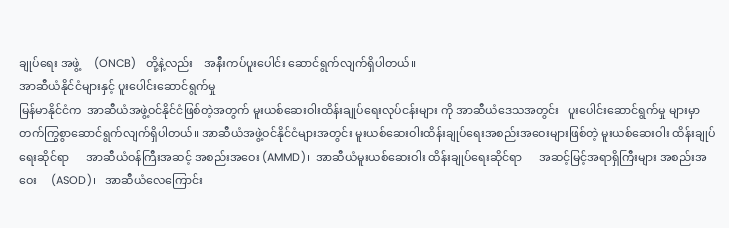ချုပ်ရေး အဖွဲ့     (ONCB)   တို့နဲ့လည်း    အနီးကပ်ပူးပေါင်း ဆောင်ရွက်လျက်ရှိပါတယ်။
အာဆီယံနိုင်ငံများနှင့် ပူးပေါင်းဆောင်ရွက်မှု
မြန်မာနိုင်ငံက  အာဆီယံအဖွဲ့ဝင်နိုင်ငံဖြစ်တဲ့အတွက် မူးယစ်ဆေးဝါးထိန်းချုပ်ရေးလုပ်ငန်းများ ကို အာဆီယံဒေသအတွင်း   ပူးပေါင်းဆောင်ရွက်မှု များမှာ     တက်ကြွစွာဆောင်ရွက်လျက်ရှိပါတယ်။ အာဆီယံအဖွဲ့ဝင်နိုင်ငံများအတွင်း မူးယစ်ဆေးဝါးထိန်းချုပ်ရေးအစည်းအဝေးများဖြစ်တဲ့ မူးယစ်ဆေးဝါး ထိန်းချုပ်ရေးဆိုင်ရာ      အာဆီယံဝန်ကြီးအဆင့် အစည်းအဝေး (AMMD)၊  အာဆီယံမူးယစ်ဆေးဝါး ထိန်းချုပ်ရေးဆိုင်ရာ      အဆင့်မြင့်အရာရှိကြီးများ အစည်းအဝေး     (ASOD)၊   အာဆီယံလေကြောင်း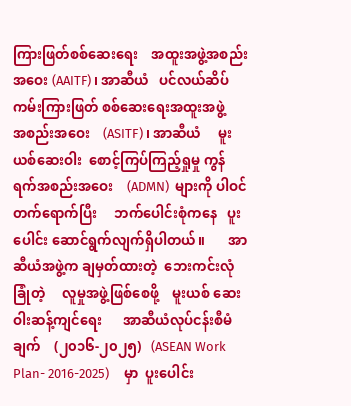ကြားဖြတ်စစ်ဆေးရေး    အထူးအဖွဲ့အစည်းအဝေး (AAITF)၊ အာဆီယံ   ပင်လယ်ဆိပ်ကမ်းကြားဖြတ် စစ်ဆေးရေးအထူးအဖွဲ့    အစည်းအဝေး    (ASITF)၊ အာဆီယံ     မူးယစ်ဆေးဝါး  စောင့်ကြပ်ကြည့်ရှုမှု ကွန်ရက်အစည်းအဝေး    (ADMN)  များကို ပါဝင် တက်ရောက်ပြီး     ဘက်ပေါင်းစုံကနေ   ပူးပေါင်း ဆောင်ရွက်လျက်ရှိပါတယ်။       အာဆီယံအဖွဲ့က ချမှတ်ထားတဲ့  ဘေးကင်းလုံခြုံတဲ့     လူမှုအဖွဲ့ဖြစ်စေဖို့    မူးယစ် ဆေးဝါးဆန့်ကျင်ရေး      အာဆီယံလုပ်ငန်းစီမံချက်    (၂၀၁၆-၂၀၂၅)   (ASEAN Work Plan- 2016-2025)     မှာ  ပူးပေါင်း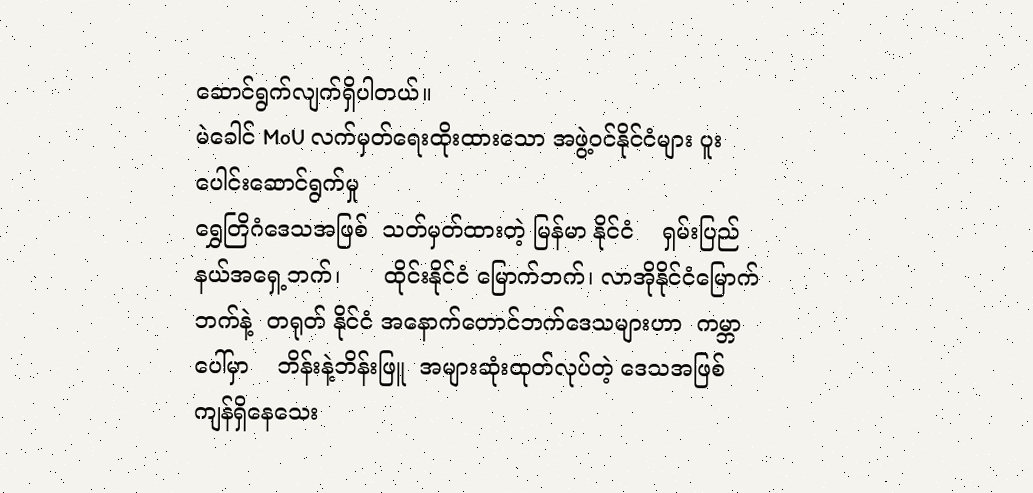ဆောင်ရွက်လျက်ရှိပါတယ်။
မဲခေါင် MoU လက်မှတ်ရေးထိုးထားသော အဖွဲ့ဝင်နိုင်ငံများ ပူးပေါင်းဆောင်ရွက်မှု
ရွှေတြိဂံဒေသအဖြစ်  သတ်မှတ်ထားတဲ့ မြန်မာ နိုင်ငံ    ရှမ်းပြည်နယ်အရှေ့ဘက်၊      ထိုင်းနိုင်ငံ မြောက်ဘက်၊ လာအိုနိုင်ငံမြောက်ဘက်နဲ့  တရုတ် နိုင်ငံ အနောက်တောင်ဘက်ဒေသများဟာ  ကမ္ဘာ ပေါ်မှာ    ဘိန်းနဲ့ဘိန်းဖြူ  အများဆုံးထုတ်လုပ်တဲ့ ဒေသအဖြစ် ကျန်ရှိနေသေး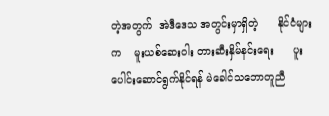တဲ့အတွက်  အဲဒီဒေသ အတွင်းမှာရှိတဲ့      နိုင်ငံများက    မူးယစ်ဆေးဝါး တားဆီးနှိမ်နင်းရေး      ပူးပေါင်းဆောင်ရွက်နိုင်ရန် မဲခေါင်သဘောတူညီ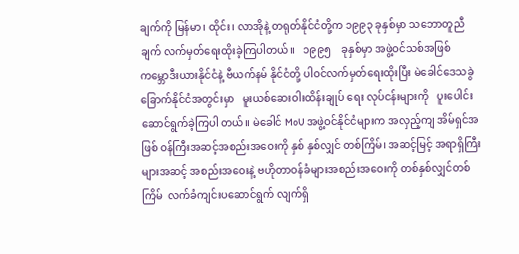ချက်ကို မြန်မာ၊ ထိုင်း၊ လာအိုနဲ့ တရုတ်နိုင်ငံတို့က ၁၉၉၃ ခုနှစ်မှာ သဘောတူညီချက် လက်မှတ်ရေးထိုးခဲ့ကြပါတယ်။   ၁၉၉၅    ခုနှစ်မှာ အဖွဲ့ဝင်သစ်အဖြစ် ကမ္ဘောဒီးယားနိုင်ငံနဲ့ ဗီယက်နမ် နိုင်ငံတို့ ပါဝင်လက်မှတ်ရေးထိုးပြီး မဲခေါင်ဒေသခွဲ ခြောက်နိုင်ငံအတွင်းမှာ   မူးယစ်ဆေးဝါးထိန်းချုပ် ရေး လုပ်ငန်းများကို   ပူးပေါင်းဆောင်ရွက်ခဲ့ကြပါ တယ်။ မဲခေါင် MoU အဖွဲ့ဝင်နိုင်ငံများက အလှည့်ကျ အိမ်ရှင်အဖြစ် ဝန်ကြီးအဆင့်အစည်းအဝေးကို နှစ် နှစ်လျှင် တစ်ကြိမ်၊ အဆင့်မြင့် အရာရှိကြီးများအဆင့် အစည်းအဝေးနဲ့ ဗဟိုတာဝန်ခံများအစည်းအဝေးကို တစ်နှစ်လျှင်တစ်ကြိမ်  လက်ခံကျင်းပဆောင်ရွက် လျက်ရှိ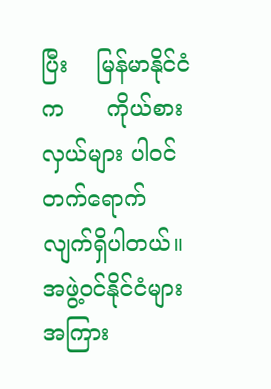ပြီး    မြန်မာနိုင်ငံက      ကိုယ်စားလှယ်များ ပါဝင်တက်ရောက်လျက်ရှိပါတယ်။ အဖွဲ့ဝင်နိုင်ငံများ အကြား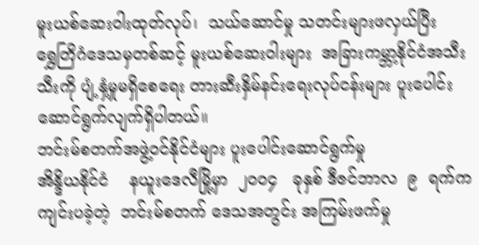မူးယစ်ဆေးဝါးထုတ်လုပ်၊  သယ်ဆောင်မှု သတင်းများဖလှယ်ပြီး      ရွှေတြိဂံဒေသမှတစ်ဆင့် မူးယစ်ဆေးဝါးများ  အခြားကမ္ဘာ့နိုင်ငံအသီးသီးကို ပျံ့နှံ့မှုမရှိစေရေး တားဆီးနှိမ်နင်းရေးလုပ်ငန်းများ ပူးပေါင်းဆောင်ရွက်လျက်ရှိပါတယ်။
ဘင်းမ်စတက်အဖွဲ့ဝင်နိုင်ငံများ ပူးပေါင်းဆောင်ရွက်မှု
အိန္ဒိယနိုင်ငံ    နယူးဒေလီမြို့မှာ  ၂၀၀၄   ခုနှစ် ဒီဇင်ဘာလ  ၉  ရက်က ကျင်းပခဲ့တဲ့  ဘင်းမ်စတက် ဒေသအတွင်း အကြမ်းဖက်မှု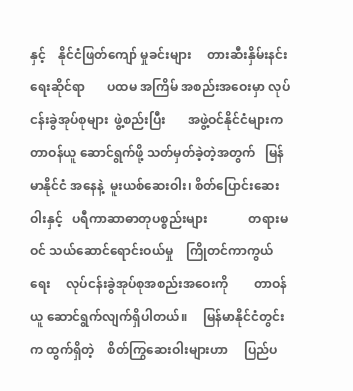နှင့်    နိုင်ငံဖြတ်ကျော် မှုခင်းများ     တားဆီးနှိမ်းနင်းရေးဆိုင်ရာ       ပထမ အကြိမ် အစည်းအဝေးမှာ လုပ်ငန်းခွဲအုပ်စုများ  ဖွဲ့စည်းပြီး       အဖွဲ့ဝင်နိုင်ငံများက      တာဝန်ယူ ဆောင်ရွက်ဖို့ သတ်မှတ်ခဲ့တဲ့အတွက်   မြန်မာနိုင်ငံ အနေနဲ့  မူးယစ်ဆေးဝါး၊ စိတ်ပြောင်းဆေးဝါးနှင့်   ပရီကာဆာဓာတုပစ္စည်းများ             တရားမဝင် သယ်ဆောင်ရောင်းဝယ်မှု    ကြိုတင်ကာကွယ်ရေး     လုပ်ငန်းခွဲအုပ်စုအစည်းအဝေးကို        တာဝန်ယူ ဆောင်ရွက်လျက်ရှိပါတယ်။     မြန်မာနိုင်ငံတွင်းက ထွက်ရှိတဲ့    စိတ်ကြွဆေးဝါးများဟာ     ပြည်ပ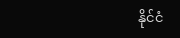နိုင်ငံ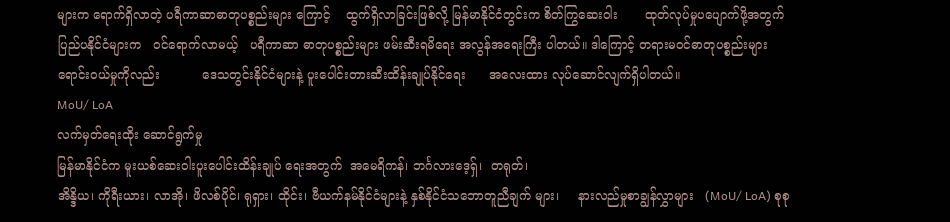များက ရောက်ရှိလာတဲ့ ပရီကာဆာဓာတုပစ္စည်းများ ကြောင့်    ထွက်ရှိလာခြင်းဖြစ်လို့ မြန်မာနိုင်ငံတွင်းက စိတ်ကြွဆေးဝါး       ထုတ်လုပ်မှုပပျောက်ဖို့အတွက် ပြည်ပနိုင်ငံများက   ဝင်ရောက်လာမယ့်   ပရီကာဆာ ဓာတုပစ္စည်းများ ဖမ်းဆီးရမိရေး အလွန်အရေးကြီး ပါတယ်။ ဒါကြောင့် တရားမဝင်ဓာတုပစ္စည်းများ ရောင်းဝယ်မှုကိုလည်း           ဒေသတွင်းနိုင်ငံများနဲ့ ပူးပေါင်းတားဆီးထိန်းချုပ်နိုင်ရေး      အလေးထား လုပ်ဆောင်လျက်ရှိပါတယ်။
MoU/ LoA
လက်မှတ်ရေးထိုး ဆောင်ရွက်မှု
မြန်မာနိုင်ငံက မူးယစ်ဆေးဝါးပူးပေါင်းထိန်းချုပ် ရေးအတွက်  အမေရိကန်၊ ဘင်္ဂလားဒေ့ရှ်၊  တရုတ်၊
အိန္ဒိယ၊ ကိုရီးယား၊ လာအို၊ ဖိလစ်ပိုင်၊ ရုရှား၊ ထိုင်း၊ ဗီယက်နမ်နိုင်ငံများနဲ့ နှစ်နိုင်ငံသဘောတူညီချက် များ၊     နားလည်မှုစာချွန်လွှာများ   (MoU/ LoA) စုစု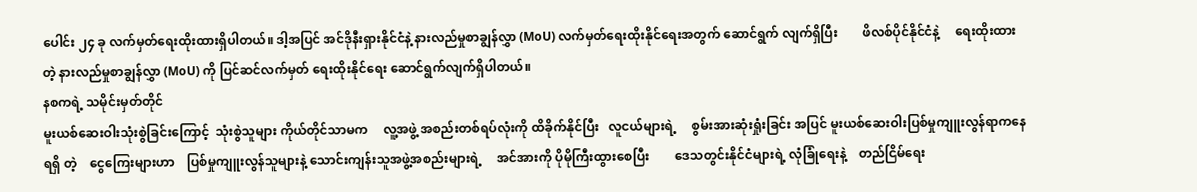ပေါင်း ၂၄ ခု လက်မှတ်ရေးထိုးထားရှိပါတယ်။ ဒါ့အပြင် အင်ဒိုနီးရှားနိုင်ငံနဲ့ နားလည်မှုစာချွန်လွှာ (MoU) လက်မှတ်ရေးထိုးနိုင်ရေးအတွက် ဆောင်ရွက် လျက်ရှိပြီး        ဖိလစ်ပိုင်နိုင်ငံနဲ့     ရေးထိုးထားတဲ့ နားလည်မှုစာချွန်လွှာ (MoU) ကို ပြင်ဆင်လက်မှတ် ရေးထိုးနိုင်ရေး ဆောင်ရွက်လျက်ရှိပါတယ်။
နစကရဲ့ သမိုင်းမှတ်တိုင်
မူးယစ်ဆေးဝါးသုံးစွဲခြင်းကြောင့်  သုံးစွဲသူများ ကိုယ်တိုင်သာမက     လူ့အဖွဲ့ အစည်းတစ်ရပ်လုံးကို ထိခိုက်နိုင်ပြီး   လူငယ်များရဲ့     စွမ်းအားဆုံးရှုံးခြင်း အပြင် မူးယစ်ဆေးဝါးပြစ်မှုကျူးလွန်ရာကနေ  ရရှိ တဲ့    ငွေကြေးများဟာ    ပြစ်မှုကျူးလွန်သူများနဲ့ သောင်းကျန်းသူအဖွဲ့အစည်းများရဲ့     အင်အားကို ပိုမိုကြီးထွားစေပြီး        ဒေသတွင်းနိုင်ငံများရဲ့ လုံခြုံရေးနဲ့    တည်ငြိမ်ရေး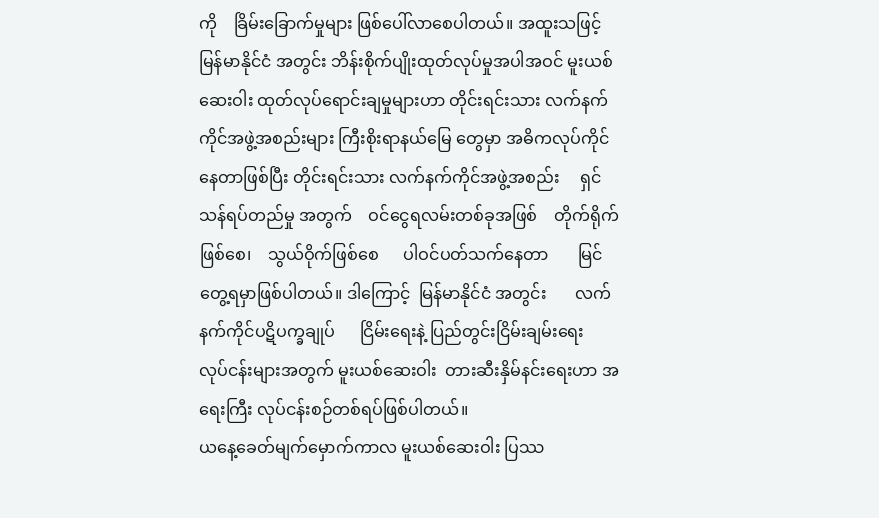ကို    ခြိမ်းခြောက်မှုများ ဖြစ်ပေါ်လာစေပါတယ်။ အထူးသဖြင့် မြန်မာနိုင်ငံ အတွင်း ဘိန်းစိုက်ပျိုးထုတ်လုပ်မှုအပါအဝင် မူးယစ် ဆေးဝါး ထုတ်လုပ်ရောင်းချမှုများဟာ တိုင်းရင်းသား လက်နက်ကိုင်အဖွဲ့အစည်းများ ကြီးစိုးရာနယ်မြေ တွေမှာ အဓိကလုပ်ကိုင်နေတာဖြစ်ပြီး တိုင်းရင်းသား လက်နက်ကိုင်အဖွဲ့အစည်း     ရှင်သန်ရပ်တည်မှု အတွက်    ဝင်ငွေရလမ်းတစ်ခုအဖြစ်    တိုက်ရိုက် ဖြစ်စေ၊    သွယ်ဝိုက်ဖြစ်စေ      ပါဝင်ပတ်သက်နေတာ       မြင်တွေ့ရမှာဖြစ်ပါတယ်။ ဒါကြောင့်  မြန်မာနိုင်ငံ အတွင်း       လက်နက်ကိုင်ပဋိပက္ခချုပ်      ငြိမ်းရေးနဲ့ ပြည်တွင်းငြိမ်းချမ်းရေး      လုပ်ငန်းများအတွက် မူးယစ်ဆေးဝါး  တားဆီးနှိမ်နင်းရေးဟာ အရေးကြီး လုပ်ငန်းစဉ်တစ်ရပ်ဖြစ်ပါတယ်။
ယနေ့ခေတ်မျက်မှောက်ကာလ မူးယစ်ဆေးဝါး ပြဿ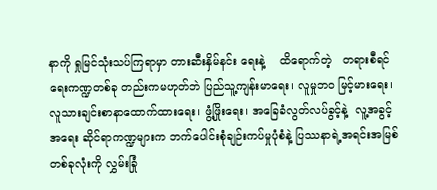နာကို ရှုမြင်သုံးသပ်ကြရာမှာ တားဆီးနှိမ်နင်း ရေးနဲ့    ထိရောက်တဲ့   တရားစီရင်ရေးကဏ္ဍတစ်ခု တည်းကမဟုတ်ဘဲ ပြည်သူ့ကျန်းမာရေး၊ လူမှုဘဝ မြင့်မားရေး၊ လူသားချင်းစာနာထောက်ထားရေး၊ ဖွံ့ဖြိုးရေး၊ အခြေခံလွတ်လပ်ခွင့်နဲ့  လူ့အခွင့်အရေး ဆိုင်ရာကဏ္ဍများက ဘက်ပေါင်းစုံချဉ်းကပ်မှုပုံစံနဲ့ ပြဿနာရဲ့အရင်းအမြစ်တစ်ခုလုံးကို လွှမ်းခြုံ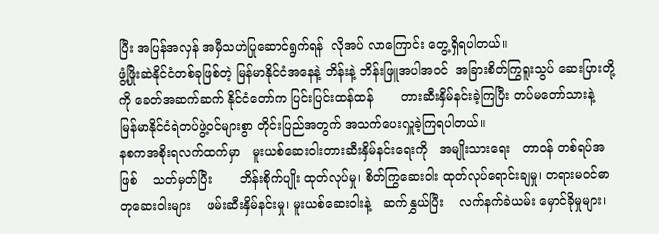ပြီး အပြန်အလှန် အမှီသဟဲပြုဆောင်ရွက်ရန်  လိုအပ် လာကြောင်း တွေ့ရှိရပါတယ်။
ဖွံ့ဖြိုးဆဲနိုင်ငံတစ်ခုဖြစ်တဲ့ မြန်မာနိုင်ငံအနေနဲ့ ဘိန်းနဲ့ ဘိန်းဖြူအပါအဝင်  အခြားစိတ်ကြွရူးသွပ် ဆေးပြားတို့ကို ခေတ်အဆက်ဆက် နိုင်ငံတော်က ပြင်းပြင်းထန်ထန်       တားဆီးနှိမ်နင်းခဲ့ကြပြီး တပ်မတော်သားနဲ့ မြန်မာနိုင်ငံရဲတပ်ဖွဲ့ဝင်များစွာ တိုင်းပြည်အတွက် အသက်ပေးလှူခဲ့ကြရပါတယ်။
နစကအစိုးရလက်ထက်မှာ   မူးယစ်ဆေးဝါးတားဆီးနှိမ်နင်းရေးကို   အမျိုးသားရေး   တာဝန် တစ်ရပ်အဖြစ်    သတ်မှတ်ပြီး       ဘိန်းစိုက်ပျိုး ထုတ်လုပ်မှု၊ စိတ်ကြွဆေးဝါး ထုတ်လုပ်ရောင်းချမှု၊ တရားမဝင်ဓာတုဆေးဝါးများ    ဖမ်းဆီးနှိမ်နင်းမှု၊ မူးယစ်ဆေးဝါးနဲ့   ဆက်နွှယ်ပြီး    လက်နက်ခဲယမ်း မှောင်ခိုမှုများ၊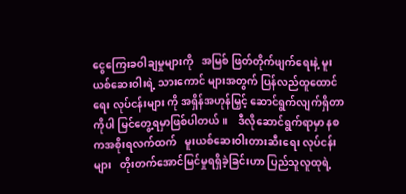ငွေကြေးခဝါချမှုများကို   အမြစ် ဖြတ်တိုက်ဖျက်ရေးနဲ့ မူးယစ်ဆေးဝါးရဲ့ သားကောင် များအတွက် ပြန်လည်ထူထောင်ရေး လုပ်ငန်းများ ကို အရှိန်အဟုန်မြှင့် ဆောင်ရွက်လျက်ရှိတာကိုပါ မြင်တွေ့ရမှာဖြစ်ပါတယ်။    ဒီလိုဆောင်ရွက်ရာမှာ နစကအစိုးရလက်ထက်   မူးယစ်ဆေးဝါးတားဆီးရေး လုပ်ငန်းများ   တိုးတက်အောင်မြင်မှုရရှိခဲ့ခြင်းဟာ ပြည်သူလူထုရဲ့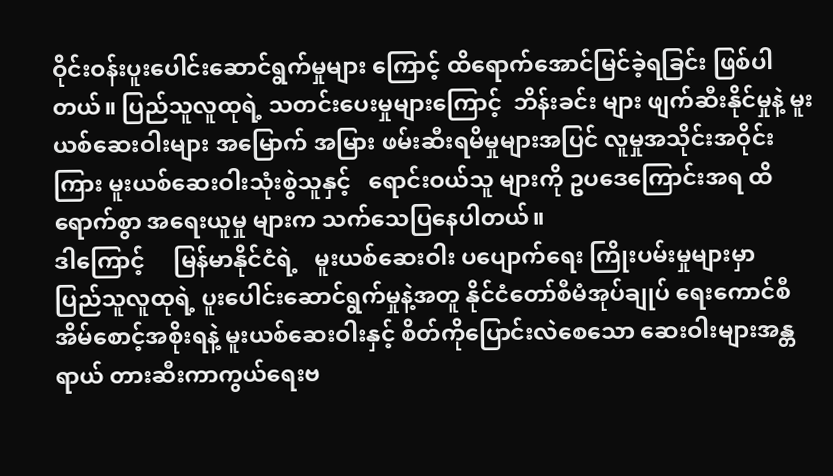ဝိုင်းဝန်းပူးပေါင်းဆောင်ရွက်မှုများ ကြောင့် ထိရောက်အောင်မြင်ခဲ့ရခြင်း ဖြစ်ပါတယ်။ ပြည်သူလူထုရဲ့ သတင်းပေးမှုများကြောင့်  ဘိန်းခင်း များ ဖျက်ဆီးနိုင်မှုနဲ့ မူးယစ်ဆေးဝါးများ အမြောက် အမြား ဖမ်းဆီးရမိမှုများအပြင် လူမှုအသိုင်းအဝိုင်း ကြား မူးယစ်ဆေးဝါးသုံးစွဲသူနှင့်   ရောင်းဝယ်သူ များကို ဥပဒေကြောင်းအရ ထိရောက်စွာ အရေးယူမှု များက သက်သေပြနေပါတယ်။
ဒါကြောင့်     မြန်မာနိုင်ငံရဲ့   မူးယစ်ဆေးဝါး ပပျောက်ရေး ကြိုးပမ်းမှုများမှာ   ပြည်သူလူထုရဲ့ ပူးပေါင်းဆောင်ရွက်မှုနဲ့အတူ နိုင်ငံတော်စီမံအုပ်ချုပ် ရေးကောင်စီ အိမ်စောင့်အစိုးရနဲ့ မူးယစ်ဆေးဝါးနှင့် စိတ်ကိုပြောင်းလဲစေသော ဆေးဝါးများအန္တရာယ် တားဆီးကာကွယ်ရေးဗ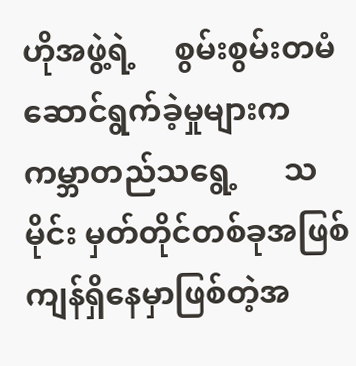ဟိုအဖွဲ့ရဲ့     စွမ်းစွမ်းတမံ ဆောင်ရွက်ခဲ့မှုများက    ကမ္ဘာတည်သရွေ့      သမိုင်း မှတ်တိုင်တစ်ခုအဖြစ် ကျန်ရှိနေမှာဖြစ်တဲ့အ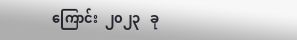ကြောင်း  ၂၀၂၃   ခု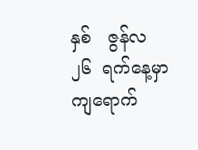နှစ်   ဇွန်လ   ၂၆  ရက်နေ့မှာ ကျရောက်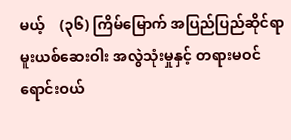မယ့်    (၃၆) ကြိမ်မြောက် အပြည်ပြည်ဆိုင်ရာ မူးယစ်ဆေးဝါး အလွဲသုံးမှုနှင့် တရားမဝင်ရောင်းဝယ်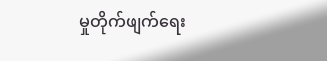မှုတိုက်ဖျက်ရေး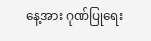နေ့အား ဂုဏ်ပြုရေး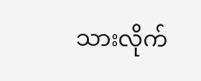သားလိုက်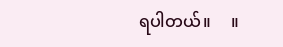ရပါတယ်။     ။